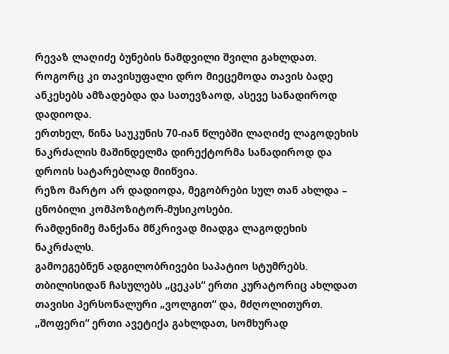რევაზ ლაღიძე ბუნების ნამდვილი შვილი გახლდათ. როგორც კი თავისუფალი დრო მიეცემოდა თავის ბადე ანკესებს ამზადებდა და სათევზაოდ, ასევე სანადიროდ დადიოდა.
ერთხელ, წინა საუკუნის 70-იან წლებში ლაღიძე ლაგოდეხის ნაკრძალის მაშინდელმა დირექტორმა სანადიროდ და დროის სატარებლად მიიწვია.
რეზო მარტო არ დადიოდა, მეგობრები სულ თან ახლდა – ცნობილი კომპოზიტორ-მუსიკოსები.
რამდენიმე მანქანა მწკრივად მიადგა ლაგოდეხის ნაკრძალს.
გამოეგებნენ ადგილობრივები საპატიო სტუმრებს. თბილისიდან ჩასულებს „ცეკას“ ერთი კურატორიც ახლდათ თავისი პერსონალური „ვოლგით“ და, მძღოლითურთ.
„შოფერი“ ერთი ავეტიქა გახლდათ, სომხურად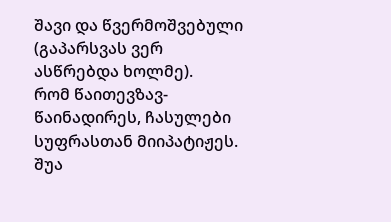შავი და წვერმოშვებული (გაპარსვას ვერ ასწრებდა ხოლმე).
რომ წაითევზავ-წაინადირეს, ჩასულები სუფრასთან მიიპატიჟეს. შუა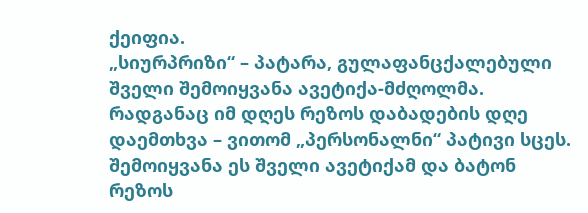ქეიფია.
„სიურპრიზი“ – პატარა, გულაფანცქალებული შველი შემოიყვანა ავეტიქა-მძღოლმა.
რადგანაც იმ დღეს რეზოს დაბადების დღე დაემთხვა – ვითომ „პერსონალნი“ პატივი სცეს. შემოიყვანა ეს შველი ავეტიქამ და ბატონ რეზოს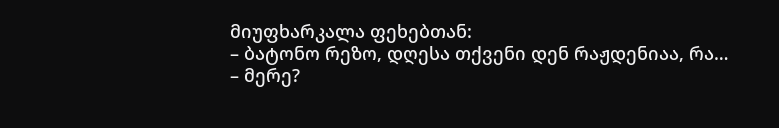მიუფხარკალა ფეხებთან:
– ბატონო რეზო, დღესა თქვენი დენ რაჟდენიაა, რა…
– მერე?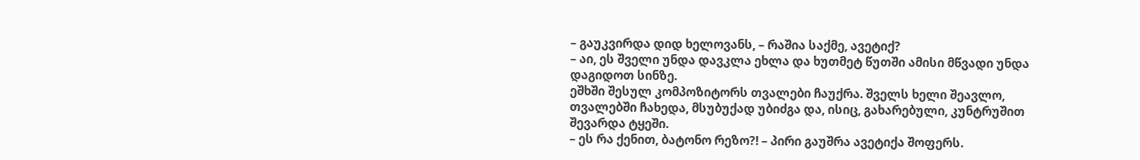– გაუკვირდა დიდ ხელოვანს, – რაშია საქმე, ავეტიქ?
– აი, ეს შველი უნდა დავკლა ეხლა და ხუთმეტ წუთში ამისი მწვადი უნდა დაგიდოთ სინზე.
ეშხში შესულ კომპოზიტორს თვალები ჩაუქრა. შველს ხელი შეავლო, თვალებში ჩახედა, მსუბუქად უბიძგა და, ისიც, გახარებული, კუნტრუშით შევარდა ტყეში.
– ეს რა ქენით, ბატონო რეზო?! – პირი გაუშრა ავეტიქა შოფერს.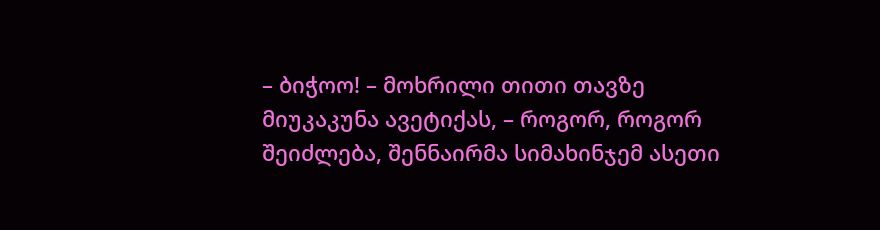– ბიჭოო! – მოხრილი თითი თავზე მიუკაკუნა ავეტიქას, – როგორ, როგორ შეიძლება, შენნაირმა სიმახინჯემ ასეთი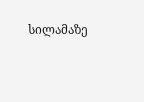სილამაზე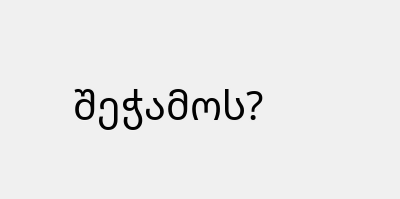შეჭამოს?